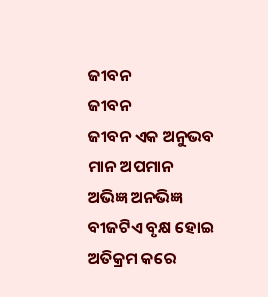ଜୀବନ
ଜୀବନ
ଜୀବନ ଏକ ଅନୁଭବ
ମାନ ଅପମାନ
ଅଭିଜ୍ଞ ଅନଭିଜ୍ଞ
ବୀଜଟିଏ ବୃକ୍ଷ ହୋଇ
ଅତିକ୍ରମ କରେ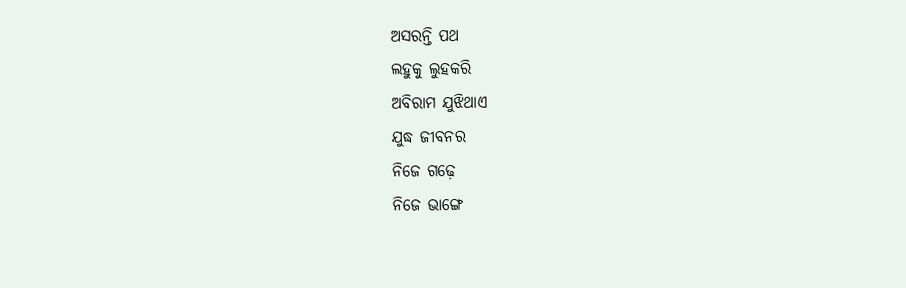ଅସରନ୍ତି ପଥ
ଲହୁକୁ ଲୁହକରି
ଅବିରାମ ଯୁଝିଥାଏ
ଯୁଦ୍ଧ ଜୀବନର
ନିଜେ ଗଢ଼େ
ନିଜେ ଭାଙ୍ଗେ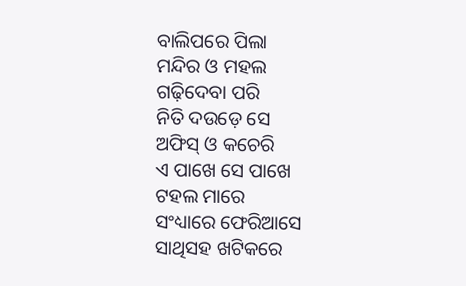ବାଲିପରେ ପିଲା
ମନ୍ଦିର ଓ ମହଲ
ଗଢ଼ିଦେବା ପରି
ନିତି ଦଉଡ଼େ ସେ
ଅଫିସ୍ ଓ କଚେରି
ଏ ପାଖେ ସେ ପାଖେ
ଟହଲ ମାରେ
ସଂଧ୍ୟାରେ ଫେରିଆସେ
ସାଥିସହ ଖଟିକରେ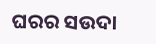ଘରର ସଉଦା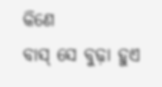କିଣେ
ବାସ୍ ସେ ବୁଢ଼ା ହୁଏ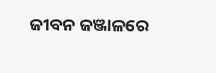ଜୀବନ ଜଞ୍ଜାଳରେ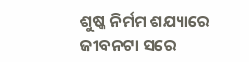ଶୁଷ୍କ ନିର୍ମମ ଶଯ୍ୟାରେ
ଜୀବନଟା ସରେ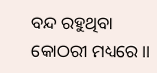ବନ୍ଦ ରହୁଥିବା
କୋଠରୀ ମଧ୍ୟରେ।।